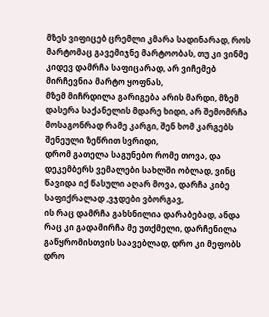მზეს ვიფიცებ ცრემლი კმარა სადინარად, როს მარტომაც გავემიჯნე მარტოობას, თუ კი ვინმე კიდევ დამრჩა საფიცარად, არ ვიჩემებ მირჩევნია მარტო ყოფნას,
მზემ მიჩრდილა გარიგება არის მარდი, მზემ დასერა საქანელის მდარე ხიდი, არ შემომრჩა მოსაგონრად რამე კარგი, შენ ხომ კარგებს შენეული ზეწრით სვრიდი,
დრომ გათელა საგუნებო რომე თოვა, და დეკემბერს ვემალები სახლში ობლად, ვინც წავიდა იქ წასული აღარ მოვა, დარჩა კიბე საფიქრალად ,ვჯდები ვბორგავ,
ის რაც დამრჩა გახსნილია დარაბებად, ანდა რაც კი გადამირჩა მე უთქმელი, დარჩენილა გაწყრომისთვის საავებლად, დრო კი მეფობს დრო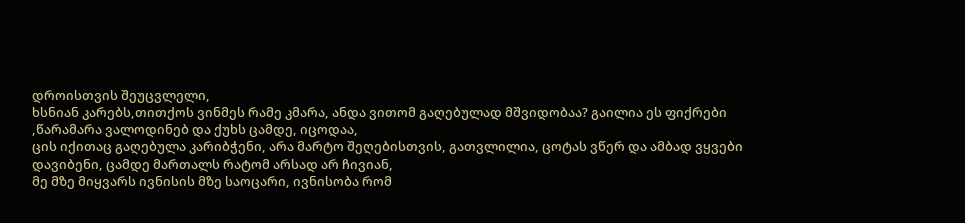დროისთვის შეუცვლელი,
ხსნიან კარებს,თითქოს ვინმეს რამე კმარა, ანდა ვითომ გაღებულად მშვიდობაა? გაილია ეს ფიქრები ,წარამარა ვალოდინებ და ქუხს ცამდე, იცოდაა,
ცის იქითაც გაღებულა კარიბჭენი, არა მარტო შეღებისთვის, გათვლილია, ცოტას ვწერ და ამბად ვყვები დავიბენი, ცამდე მართალს რატომ არსად არ ჩივიან,
მე მზე მიყვარს ივნისის მზე საოცარი, ივნისობა რომ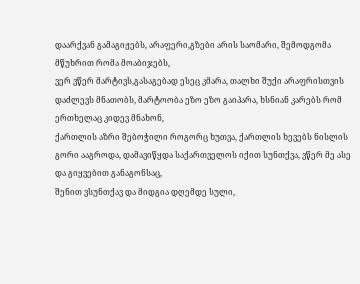დაარქვან გამაგიჟებს, არაფერი,გზები არის საომარი, შემოდგომა მწუხრით რომა მოაბიჯებს,
ვერ ვწერ მარტივს,გასაგებად ესეც კმარა, თალხი შუქი არაფრისთვის დაძლევს მნათობს, მარტოობა ეზო ეზო გაიპარა, ხსნიან კარებს რომ ერთხელაც კიდევ მნახონ,
ქართლის აზრი შებოჭილი როგორც ხუთვა, ქართლის ხევებს ნისლის გორი ააგროდა, დამავიწყდა საქართველოს იქით სუნთქვა, ვწერ მე ასე და გიყვებით განაგონსაც,
შენით ვსუნთქავ და მიდგია დღემდე სული,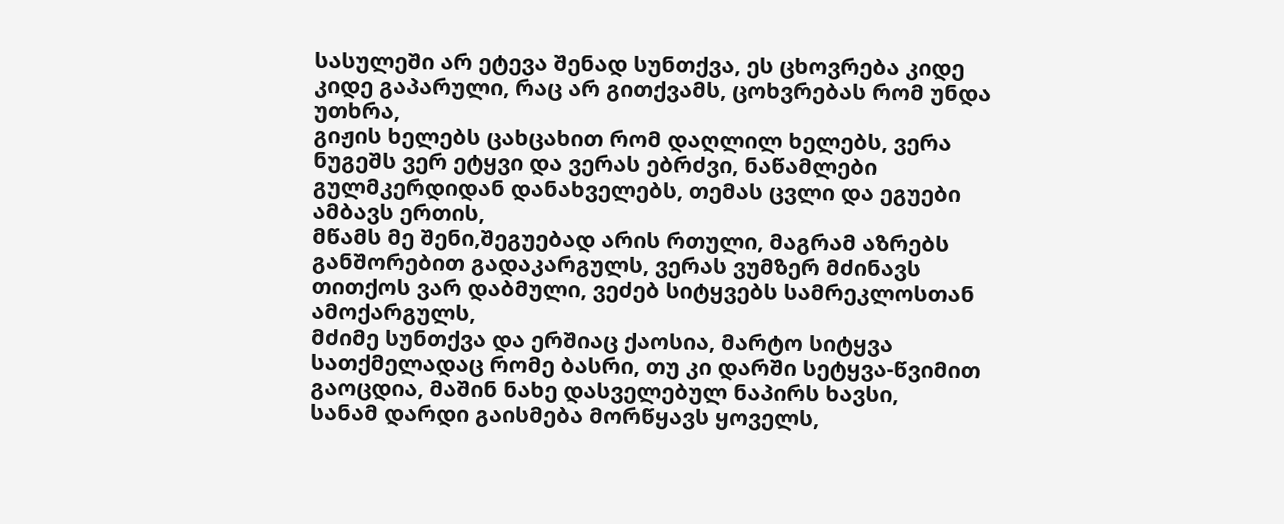სასულეში არ ეტევა შენად სუნთქვა, ეს ცხოვრება კიდე კიდე გაპარული, რაც არ გითქვამს, ცოხვრებას რომ უნდა უთხრა,
გიჟის ხელებს ცახცახით რომ დაღლილ ხელებს, ვერა ნუგეშს ვერ ეტყვი და ვერას ებრძვი, ნაწამლები გულმკერდიდან დანახველებს, თემას ცვლი და ეგუები ამბავს ერთის,
მწამს მე შენი,შეგუებად არის რთული, მაგრამ აზრებს განშორებით გადაკარგულს, ვერას ვუმზერ მძინავს თითქოს ვარ დაბმული, ვეძებ სიტყვებს სამრეკლოსთან ამოქარგულს,
მძიმე სუნთქვა და ერშიაც ქაოსია, მარტო სიტყვა სათქმელადაც რომე ბასრი, თუ კი დარში სეტყვა-წვიმით გაოცდია, მაშინ ნახე დასველებულ ნაპირს ხავსი,
სანამ დარდი გაისმება მორწყავს ყოველს,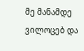მე მანამდე ვილოცებ და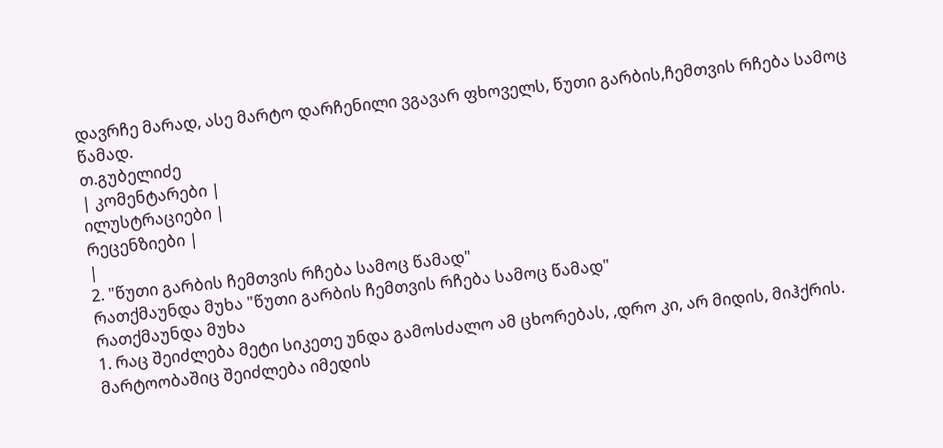დავრჩე მარად, ასე მარტო დარჩენილი ვგავარ ფხოველს, წუთი გარბის,ჩემთვის რჩება სამოც წამად.
თ.გუბელიძე
| კომენტარები |
ილუსტრაციები |
რეცენზიები |
|
2. "წუთი გარბის ჩემთვის რჩება სამოც წამად"
რათქმაუნდა მუხა "წუთი გარბის ჩემთვის რჩება სამოც წამად"
რათქმაუნდა მუხა
1. რაც შეიძლება მეტი სიკეთე უნდა გამოსძალო ამ ცხორებას, ,დრო კი, არ მიდის, მიჰქრის. მარტოობაშიც შეიძლება იმედის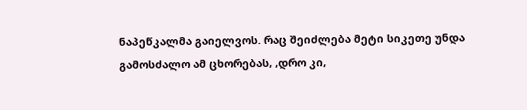ნაპეწკალმა გაიელვოს. რაც შეიძლება მეტი სიკეთე უნდა გამოსძალო ამ ცხორებას, ,დრო კი,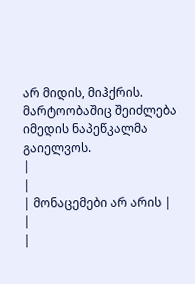არ მიდის, მიჰქრის. მარტოობაშიც შეიძლება იმედის ნაპეწკალმა გაიელვოს.
|
|
| მონაცემები არ არის |
|
|